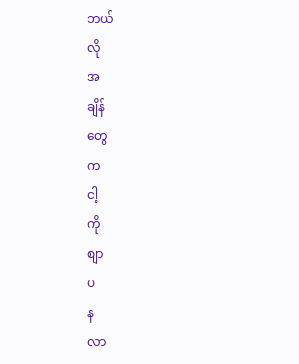ဘယ်
လို
အ
ချိန်
တွေ
က
ငါ့
ကို
စျာ
ပ
န
လာ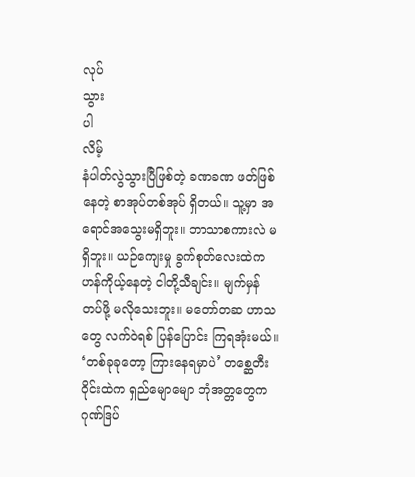လုပ်
သွား
ပါ
လိမ့်
နံပါတ်လွဲသွားပြီဖြစ်တဲ့ ခဏခဏ ဖတ်ဖြစ်နေတဲ့ စာအုပ်တစ်အုပ် ရှိတယ်။ သူ့မှာ အရောင်အသွေးမရှိဘူး။ ဘာသာစကားလဲ မရှိဘူး။ ယဉ်ကျေးမှု ခွက်စုတ်လေးထဲက ဟန်ကိုယ့်နေတဲ့ ငါတို့သီချင်း။ မျက်မှန် တပ်ဖို့ မလိုသေးဘူး။ မတော်တဆ ဟာသတွေ လက်ဝဲရစ် ပြန်ပြောင်း ကြရအုံးမယ်။ ‘တစ်ခုခုတော့ ကြားနေရမှာပဲ’ တစ္ဆေတီးဝိုင်းထဲက ရှည်မျောမျော ဘုံအတ္တတွေက ဂုဏ်ဒြပ်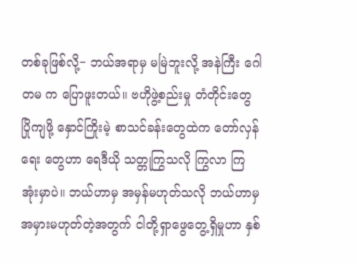တစ်ခုဖြစ်လို့− ဘယ်အရာမှ မမြဲဘူးလို့ အနဲကြီး ဂေါတမ က ပြောဖူးတယ်။ ဗဟိုဖွဲ့စည်းမှု တံတိုင်းတွေ ပြိုကျဖို့ နှောင်ကြိုးမဲ့ စာသင်ခန်းတွေထဲက တော်လှန်ရေး တွေဟာ ရေဒီယို သတ္တုကြွသလို ကြွလာ ကြအုံးမှာပဲ။ ဘယ်ဟာမှ အမှန်မဟုတ်သလို ဘယ်ဟာမှ အမှားမဟုတ်တဲ့အတွက် ငါတို့ရှာဖွေတွေ့ရှိမှုဟာ နှစ်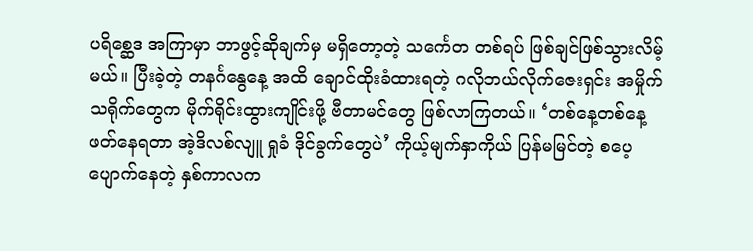ပရိစ္ဆေဒ အကြာမှာ ဘာဖွင့်ဆိုချက်မှ မရှိတော့တဲ့ သင်္ကေတ တစ်ရပ် ဖြစ်ချင်ဖြစ်သွားလိမ့်မယ်။ ပြီးခဲ့တဲ့ တနင်္ဂနွေနေ့ အထိ ချောင်ထိုးခံထားရတဲ့ ဂလိုဘယ်လိုက်ဇေးရှင်း အမှိုက်သရိုက်တွေက မိုက်ရိုင်းထွားကျိုင်းဖို့ ဗီတာမင်တွေ ဖြစ်လာကြတယ်။ ‘တစ်နေ့တစ်နေ့ ဖတ်နေရတာ အဲ့ဒိလစ်လျူ ရှုခံ ဒိုင်ခွက်တွေပဲ’ ကိုယ့်မျက်နှာကိုယ် ပြန်မမြင်တဲ့ စပေ့ပျောက်နေတဲ့ နှစ်ကာလက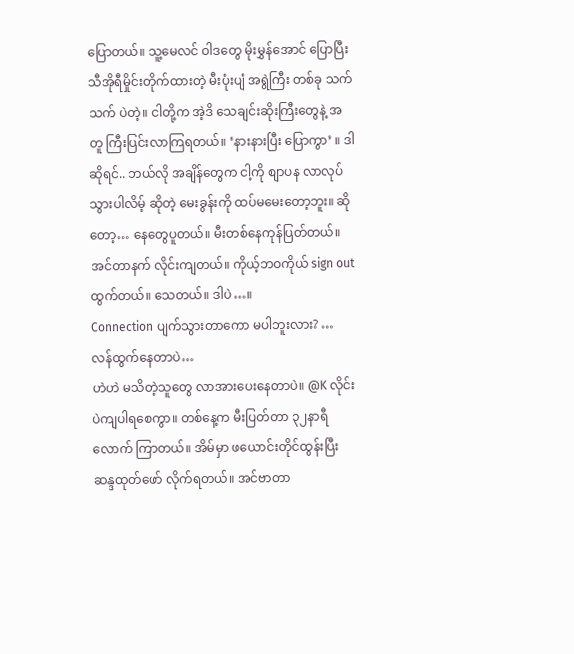ပြောတယ်။ သူ့မေလင် ဝါဒတွေ မိုးမွှန်အောင် ပြောပြီး သီအိုရီမှိုင်းတိုက်ထားတဲ့ မီးပုံးပျံ အရွဲကြီး တစ်ခု သက်သက် ပဲတဲ့။ ငါတို့က အဲ့ဒိ သေချင်းဆိုးကြီးတွေနဲ့ အတူ ကြီးပြင်းလာကြရတယ်။ ‘နားနားပြီး ပြောကွာ’ ။ ဒါဆိုရင်.. ဘယ်လို အချိန်တွေက ငါ့ကို စျာပန လာလုပ်သွားပါလိမ့် ဆိုတဲ့ မေးခွန်းကို ထပ်မမေးတော့ဘူး။ ဆိုတော့… နေတွေပူတယ်။ မီးတစ်နေကုန်ပြတ်တယ်။ အင်တာနက် လိုင်းကျတယ်။ ကိုယ့်ဘဝကိုယ် sign out ထွက်တယ်။ သေတယ်။ ဒါပဲ…။
Connection ပျက်သွားတာကော မပါဘူးလား? …
လန်ထွက်နေတာပဲ…
ဟဲဟဲ မသိတဲ့သူတွေ လာအားပေးနေတာပဲ။ @K လိုင်းပဲကျပါရစေကွာ။ တစ်နေ့က မီးပြတ်တာ ၃၂နာရီလောက် ကြာတယ်။ အိမ်မှာ ဖယောင်းတိုင်ထွန်းပြီး ဆန္ဒထုတ်ဖော် လိုက်ရတယ်။ အင်ဗာတာ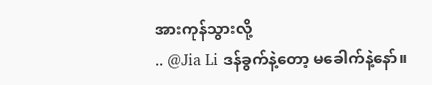အားကုန်သွားလို့
.. @Jia Li ဒန်ခွက်နဲ့တော့ မခေါက်နဲ့နော်။